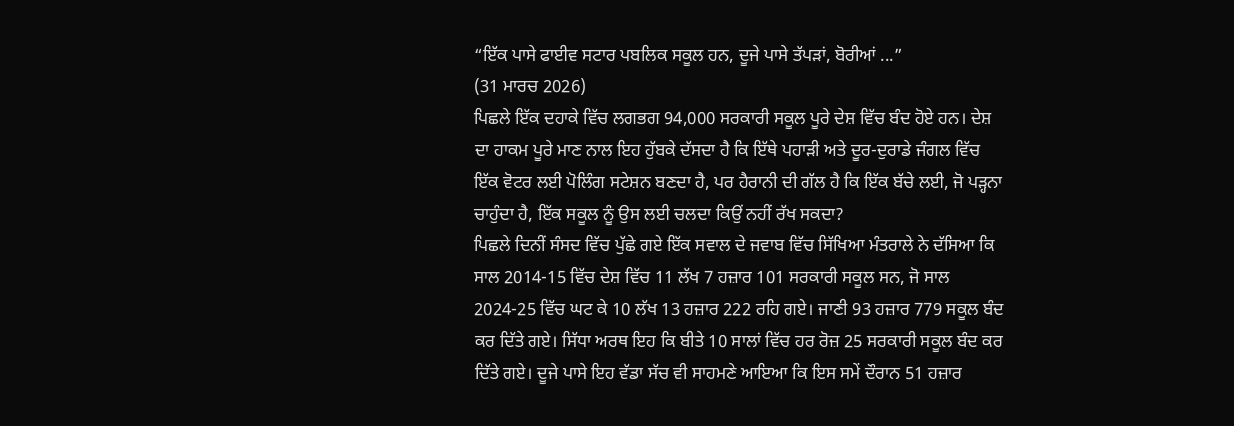“ਇੱਕ ਪਾਸੇ ਫਾਈਵ ਸਟਾਰ ਪਬਲਿਕ ਸਕੂਲ ਹਨ, ਦੂਜੇ ਪਾਸੇ ਤੱਪੜਾਂ, ਬੋਰੀਆਂ ...”
(31 ਮਾਰਚ 2026)
ਪਿਛਲੇ ਇੱਕ ਦਹਾਕੇ ਵਿੱਚ ਲਗਭਗ 94,000 ਸਰਕਾਰੀ ਸਕੂਲ ਪੂਰੇ ਦੇਸ਼ ਵਿੱਚ ਬੰਦ ਹੋਏ ਹਨ। ਦੇਸ਼ ਦਾ ਹਾਕਮ ਪੂਰੇ ਮਾਣ ਨਾਲ ਇਹ ਹੁੱਬਕੇ ਦੱਸਦਾ ਹੈ ਕਿ ਇੱਥੇ ਪਹਾੜੀ ਅਤੇ ਦੂਰ-ਦੁਰਾਡੇ ਜੰਗਲ ਵਿੱਚ ਇੱਕ ਵੋਟਰ ਲਈ ਪੋਲਿੰਗ ਸਟੇਸ਼ਨ ਬਣਦਾ ਹੈ, ਪਰ ਹੈਰਾਨੀ ਦੀ ਗੱਲ ਹੈ ਕਿ ਇੱਕ ਬੱਚੇ ਲਈ, ਜੋ ਪੜ੍ਹਨਾ ਚਾਹੁੰਦਾ ਹੈ, ਇੱਕ ਸਕੂਲ ਨੂੰ ਉਸ ਲਈ ਚਲਦਾ ਕਿਉਂ ਨਹੀਂ ਰੱਖ ਸਕਦਾ?
ਪਿਛਲੇ ਦਿਨੀਂ ਸੰਸਦ ਵਿੱਚ ਪੁੱਛੇ ਗਏ ਇੱਕ ਸਵਾਲ ਦੇ ਜਵਾਬ ਵਿੱਚ ਸਿੱਖਿਆ ਮੰਤਰਾਲੇ ਨੇ ਦੱਸਿਆ ਕਿ ਸਾਲ 2014-15 ਵਿੱਚ ਦੇਸ਼ ਵਿੱਚ 11 ਲੱਖ 7 ਹਜ਼ਾਰ 101 ਸਰਕਾਰੀ ਸਕੂਲ ਸਨ, ਜੋ ਸਾਲ 2024-25 ਵਿੱਚ ਘਟ ਕੇ 10 ਲੱਖ 13 ਹਜ਼ਾਰ 222 ਰਹਿ ਗਏ। ਜਾਣੀ 93 ਹਜ਼ਾਰ 779 ਸਕੂਲ ਬੰਦ ਕਰ ਦਿੱਤੇ ਗਏ। ਸਿੱਧਾ ਅਰਥ ਇਹ ਕਿ ਬੀਤੇ 10 ਸਾਲਾਂ ਵਿੱਚ ਹਰ ਰੋਜ਼ 25 ਸਰਕਾਰੀ ਸਕੂਲ ਬੰਦ ਕਰ ਦਿੱਤੇ ਗਏ। ਦੂਜੇ ਪਾਸੇ ਇਹ ਵੱਡਾ ਸੱਚ ਵੀ ਸਾਹਮਣੇ ਆਇਆ ਕਿ ਇਸ ਸਮੇਂ ਦੌਰਾਨ 51 ਹਜ਼ਾਰ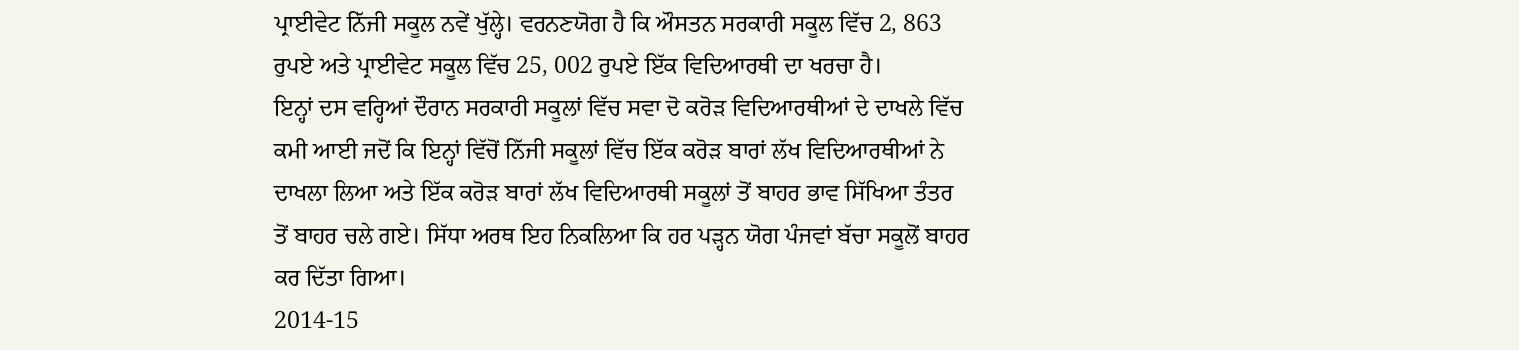ਪ੍ਰਾਈਵੇਟ ਨਿੱਜੀ ਸਕੂਲ ਨਵੇਂ ਖੁੱਲ੍ਹੇ। ਵਰਨਣਯੋਗ ਹੈ ਕਿ ਔਸਤਨ ਸਰਕਾਰੀ ਸਕੂਲ ਵਿੱਚ 2, 863 ਰੁਪਏ ਅਤੇ ਪ੍ਰਾਈਵੇਟ ਸਕੂਲ ਵਿੱਚ 25, 002 ਰੁਪਏ ਇੱਕ ਵਿਦਿਆਰਥੀ ਦਾ ਖਰਚਾ ਹੈ।
ਇਨ੍ਹਾਂ ਦਸ ਵਰ੍ਹਿਆਂ ਦੌਰਾਨ ਸਰਕਾਰੀ ਸਕੂਲਾਂ ਵਿੱਚ ਸਵਾ ਦੋ ਕਰੋੜ ਵਿਦਿਆਰਥੀਆਂ ਦੇ ਦਾਖਲੇ ਵਿੱਚ ਕਮੀ ਆਈ ਜਦੋਂ ਕਿ ਇਨ੍ਹਾਂ ਵਿੱਚੋਂ ਨਿੱਜੀ ਸਕੂਲਾਂ ਵਿੱਚ ਇੱਕ ਕਰੋੜ ਬਾਰਾਂ ਲੱਖ ਵਿਦਿਆਰਥੀਆਂ ਨੇ ਦਾਖਲਾ ਲਿਆ ਅਤੇ ਇੱਕ ਕਰੋੜ ਬਾਰਾਂ ਲੱਖ ਵਿਦਿਆਰਥੀ ਸਕੂਲਾਂ ਤੋਂ ਬਾਹਰ ਭਾਵ ਸਿੱਖਿਆ ਤੰਤਰ ਤੋਂ ਬਾਹਰ ਚਲੇ ਗਏ। ਸਿੱਧਾ ਅਰਥ ਇਹ ਨਿਕਲਿਆ ਕਿ ਹਰ ਪੜ੍ਹਨ ਯੋਗ ਪੰਜਵਾਂ ਬੱਚਾ ਸਕੂਲੋਂ ਬਾਹਰ ਕਰ ਦਿੱਤਾ ਗਿਆ।
2014-15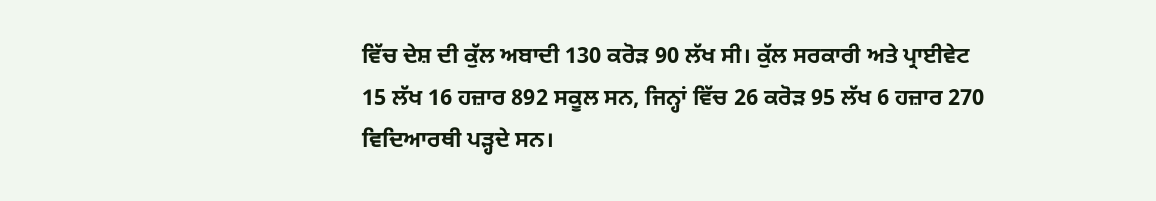ਵਿੱਚ ਦੇਸ਼ ਦੀ ਕੁੱਲ ਅਬਾਦੀ 130 ਕਰੋੜ 90 ਲੱਖ ਸੀ। ਕੁੱਲ ਸਰਕਾਰੀ ਅਤੇ ਪ੍ਰਾਈਵੇਟ 15 ਲੱਖ 16 ਹਜ਼ਾਰ 892 ਸਕੂਲ ਸਨ, ਜਿਨ੍ਹਾਂ ਵਿੱਚ 26 ਕਰੋੜ 95 ਲੱਖ 6 ਹਜ਼ਾਰ 270 ਵਿਦਿਆਰਥੀ ਪੜ੍ਹਦੇ ਸਨ।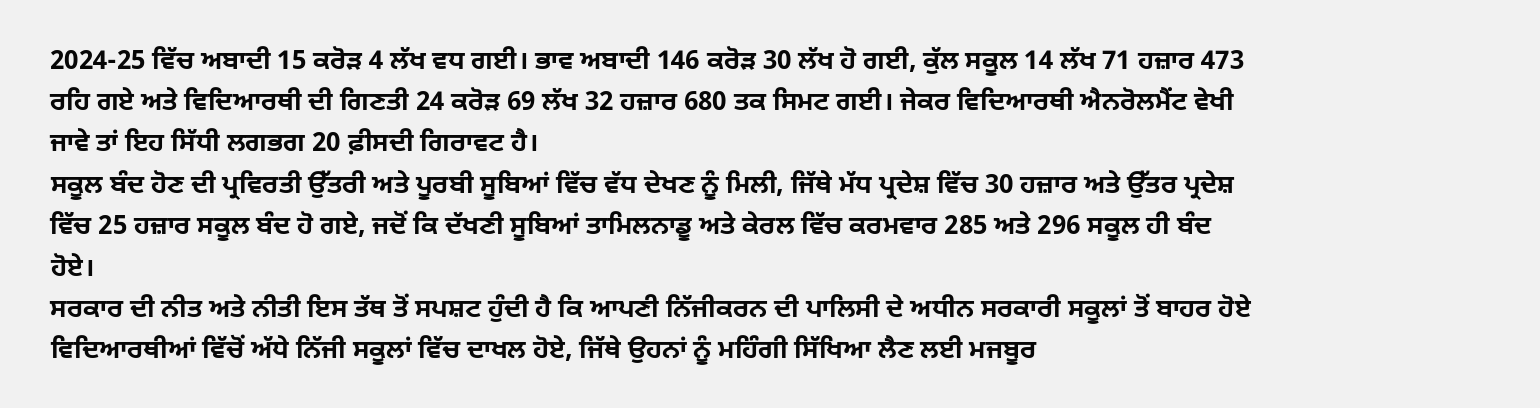2024-25 ਵਿੱਚ ਅਬਾਦੀ 15 ਕਰੋੜ 4 ਲੱਖ ਵਧ ਗਈ। ਭਾਵ ਅਬਾਦੀ 146 ਕਰੋੜ 30 ਲੱਖ ਹੋ ਗਈ, ਕੁੱਲ ਸਕੂਲ 14 ਲੱਖ 71 ਹਜ਼ਾਰ 473 ਰਹਿ ਗਏ ਅਤੇ ਵਿਦਿਆਰਥੀ ਦੀ ਗਿਣਤੀ 24 ਕਰੋੜ 69 ਲੱਖ 32 ਹਜ਼ਾਰ 680 ਤਕ ਸਿਮਟ ਗਈ। ਜੇਕਰ ਵਿਦਿਆਰਥੀ ਐਨਰੋਲਮੈਂਟ ਵੇਖੀ ਜਾਵੇ ਤਾਂ ਇਹ ਸਿੱਧੀ ਲਗਭਗ 20 ਫ਼ੀਸਦੀ ਗਿਰਾਵਟ ਹੈ।
ਸਕੂਲ ਬੰਦ ਹੋਣ ਦੀ ਪ੍ਰਵਿਰਤੀ ਉੱਤਰੀ ਅਤੇ ਪੂਰਬੀ ਸੂਬਿਆਂ ਵਿੱਚ ਵੱਧ ਦੇਖਣ ਨੂੰ ਮਿਲੀ, ਜਿੱਥੇ ਮੱਧ ਪ੍ਰਦੇਸ਼ ਵਿੱਚ 30 ਹਜ਼ਾਰ ਅਤੇ ਉੱਤਰ ਪ੍ਰਦੇਸ਼ ਵਿੱਚ 25 ਹਜ਼ਾਰ ਸਕੂਲ ਬੰਦ ਹੋ ਗਏ, ਜਦੋਂ ਕਿ ਦੱਖਣੀ ਸੂਬਿਆਂ ਤਾਮਿਲਨਾਡੂ ਅਤੇ ਕੇਰਲ ਵਿੱਚ ਕਰਮਵਾਰ 285 ਅਤੇ 296 ਸਕੂਲ ਹੀ ਬੰਦ ਹੋਏ।
ਸਰਕਾਰ ਦੀ ਨੀਤ ਅਤੇ ਨੀਤੀ ਇਸ ਤੱਥ ਤੋਂ ਸਪਸ਼ਟ ਹੁੰਦੀ ਹੈ ਕਿ ਆਪਣੀ ਨਿੱਜੀਕਰਨ ਦੀ ਪਾਲਿਸੀ ਦੇ ਅਧੀਨ ਸਰਕਾਰੀ ਸਕੂਲਾਂ ਤੋਂ ਬਾਹਰ ਹੋਏ ਵਿਦਿਆਰਥੀਆਂ ਵਿੱਚੋਂ ਅੱਧੇ ਨਿੱਜੀ ਸਕੂਲਾਂ ਵਿੱਚ ਦਾਖਲ ਹੋਏ, ਜਿੱਥੇ ਉਹਨਾਂ ਨੂੰ ਮਹਿੰਗੀ ਸਿੱਖਿਆ ਲੈਣ ਲਈ ਮਜਬੂਰ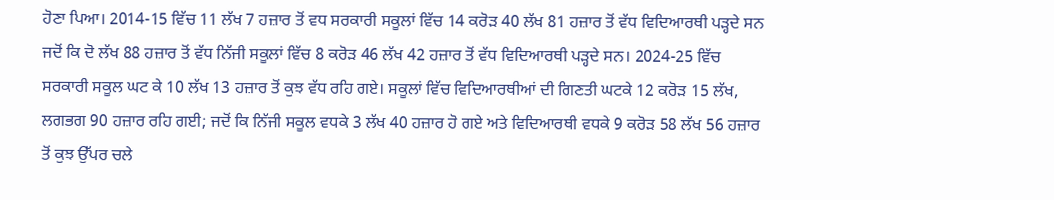ਹੋਣਾ ਪਿਆ। 2014-15 ਵਿੱਚ 11 ਲੱਖ 7 ਹਜ਼ਾਰ ਤੋਂ ਵਧ ਸਰਕਾਰੀ ਸਕੂਲਾਂ ਵਿੱਚ 14 ਕਰੋੜ 40 ਲੱਖ 81 ਹਜ਼ਾਰ ਤੋਂ ਵੱਧ ਵਿਦਿਆਰਥੀ ਪੜ੍ਹਦੇ ਸਨ ਜਦੋਂ ਕਿ ਦੋ ਲੱਖ 88 ਹਜ਼ਾਰ ਤੋਂ ਵੱਧ ਨਿੱਜੀ ਸਕੂਲਾਂ ਵਿੱਚ 8 ਕਰੋੜ 46 ਲੱਖ 42 ਹਜ਼ਾਰ ਤੋਂ ਵੱਧ ਵਿਦਿਆਰਥੀ ਪੜ੍ਹਦੇ ਸਨ। 2024-25 ਵਿੱਚ ਸਰਕਾਰੀ ਸਕੂਲ ਘਟ ਕੇ 10 ਲੱਖ 13 ਹਜ਼ਾਰ ਤੋਂ ਕੁਝ ਵੱਧ ਰਹਿ ਗਏ। ਸਕੂਲਾਂ ਵਿੱਚ ਵਿਦਿਆਰਥੀਆਂ ਦੀ ਗਿਣਤੀ ਘਟਕੇ 12 ਕਰੋੜ 15 ਲੱਖ, ਲਗਭਗ 90 ਹਜ਼ਾਰ ਰਹਿ ਗਈ; ਜਦੋਂ ਕਿ ਨਿੱਜੀ ਸਕੂਲ ਵਧਕੇ 3 ਲੱਖ 40 ਹਜ਼ਾਰ ਹੋ ਗਏ ਅਤੇ ਵਿਦਿਆਰਥੀ ਵਧਕੇ 9 ਕਰੋੜ 58 ਲੱਖ 56 ਹਜ਼ਾਰ ਤੋਂ ਕੁਝ ਉੱਪਰ ਚਲੇ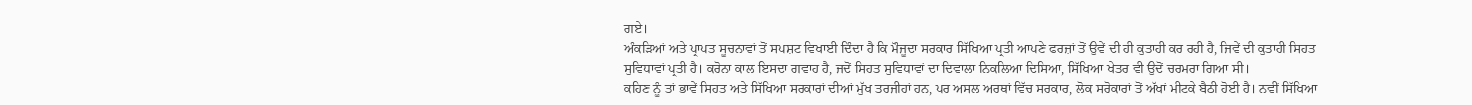ਗਏ।
ਅੰਕੜਿਆਂ ਅਤੇ ਪ੍ਰਾਪਤ ਸੂਚਨਾਵਾਂ ਤੋਂ ਸਪਸ਼ਟ ਵਿਖਾਈ ਦਿੰਦਾ ਹੈ ਕਿ ਮੌਜੂਦਾ ਸਰਕਾਰ ਸਿੱਖਿਆ ਪ੍ਰਤੀ ਆਪਣੇ ਫਰਜ਼ਾਂ ਤੋਂ ਉਵੇਂ ਦੀ ਹੀ ਕੁਤਾਹੀ ਕਰ ਰਹੀ ਹੈ, ਜਿਵੇਂ ਦੀ ਕੁਤਾਹੀ ਸਿਹਤ ਸੁਵਿਧਾਵਾਂ ਪ੍ਰਤੀ ਹੈ। ਕਰੋਨਾ ਕਾਲ ਇਸਦਾ ਗਵਾਹ ਹੈ, ਜਦੋਂ ਸਿਹਤ ਸੁਵਿਧਾਵਾਂ ਦਾ ਦਿਵਾਲਾ ਨਿਕਲਿਆ ਦਿਸਿਆ, ਸਿੱਖਿਆ ਖੇਤਰ ਵੀ ਉਦੋਂ ਚਰਮਰਾ ਗਿਆ ਸੀ।
ਕਹਿਣ ਨੂੰ ਤਾਂ ਭਾਵੇਂ ਸਿਹਤ ਅਤੇ ਸਿੱਖਿਆ ਸਰਕਾਰਾਂ ਦੀਆਂ ਮੁੱਖ ਤਰਜੀਹਾਂ ਹਨ, ਪਰ ਅਸਲ ਅਰਥਾਂ ਵਿੱਚ ਸਰਕਾਰ, ਲੋਕ ਸਰੋਕਾਰਾਂ ਤੋਂ ਅੱਖਾਂ ਮੀਟਕੇ ਬੈਠੀ ਹੋਈ ਹੈ। ਨਵੀਂ ਸਿੱਖਿਆ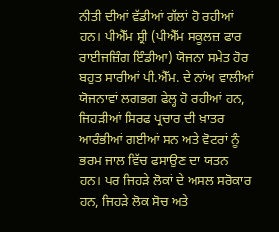ਨੀਤੀ ਦੀਆਂ ਵੱਡੀਆਂ ਗੱਲਾਂ ਹੋ ਰਹੀਆਂ ਹਨ। ਪੀਐੱਮ ਸ਼੍ਰੀ (ਪੀਐੱਮ ਸਕੂਲਜ਼ ਫਾਰ ਰਾਈਜਜ਼ਿੰਗ ਇੰਡੀਆ) ਯੋਜਨਾ ਸਮੇਤ ਹੋਰ ਬਹੁਤ ਸਾਰੀਆਂ ਪੀ.ਐੱਮ. ਦੇ ਨਾਂਅ ਵਾਲੀਆਂ ਯੋਜਨਾਵਾਂ ਲਗਭਗ ਫੇਲ੍ਹ ਹੋ ਰਹੀਆਂ ਹਨ, ਜਿਹੜੀਆਂ ਸਿਰਫ ਪ੍ਰਚਾਰ ਦੀ ਖ਼ਾਤਰ ਆਰੰਭੀਆਂ ਗਈਆਂ ਸਨ ਅਤੇ ਵੋਟਰਾਂ ਨੂੰ ਭਰਮ ਜਾਲ ਵਿੱਚ ਫਸਾਉਣ ਦਾ ਯਤਨ ਹਨ। ਪਰ ਜਿਹੜੇ ਲੋਕਾਂ ਦੇ ਅਸਲ ਸਰੋਕਾਰ ਹਨ, ਜਿਹੜੇ ਲੋਕ ਸੋਚ ਅਤੇ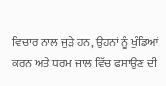ਵਿਚਾਰ ਨਾਲ ਜੁੜੇ ਹਨ, ਉਹਨਾਂ ਨੂੰ ਖੁੰਡਿਆਂ ਕਰਨ ਅਤੇ ਧਰਮ ਜਾਲ ਵਿੱਚ ਫਸਾਉਣ ਦੀ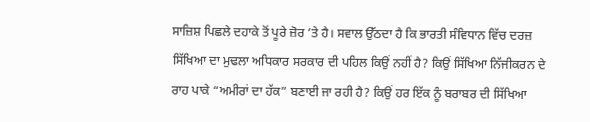ਸਾਜ਼ਿਸ਼ ਪਿਛਲੇ ਦਹਾਕੇ ਤੋਂ ਪੂਰੇ ਜ਼ੋਰ ’ਤੇ ਹੈ। ਸਵਾਲ ਉੱਠਦਾ ਹੈ ਕਿ ਭਾਰਤੀ ਸੰਵਿਧਾਨ ਵਿੱਚ ਦਰਜ਼ ਸਿੱਖਿਆ ਦਾ ਮੁਢਲਾ ਅਧਿਕਾਰ ਸਰਕਾਰ ਦੀ ਪਹਿਲ ਕਿਉਂ ਨਹੀਂ ਹੈ? ਕਿਉਂ ਸਿੱਖਿਆ ਨਿੱਜੀਕਰਨ ਦੇ ਰਾਹ ਪਾਕੇ “ਅਮੀਰਾਂ ਦਾ ਹੱਕ” ਬਣਾਈ ਜਾ ਰਹੀ ਹੈ? ਕਿਉਂ ਹਰ ਇੱਕ ਨੂੰ ਬਰਾਬਰ ਦੀ ਸਿੱਖਿਆ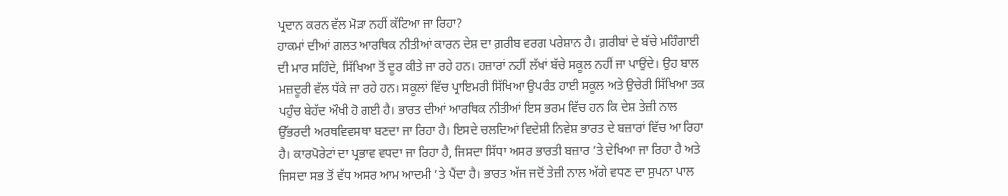ਪ੍ਰਦਾਨ ਕਰਨ ਵੱਲ ਮੋੜਾ ਨਹੀਂ ਕੱਟਿਆ ਜਾ ਰਿਹਾ?
ਹਾਕਮਾਂ ਦੀਆਂ ਗਲਤ ਆਰਥਿਕ ਨੀਤੀਆਂ ਕਾਰਨ ਦੇਸ਼ ਦਾ ਗ਼ਰੀਬ ਵਰਗ ਪਰੇਸ਼ਾਨ ਹੈ। ਗ਼ਰੀਬਾਂ ਦੇ ਬੱਚੇ ਮਹਿੰਗਾਈ ਦੀ ਮਾਰ ਸਹਿੰਦੇ, ਸਿੱਖਿਆ ਤੋਂ ਦੂਰ ਕੀਤੇ ਜਾ ਰਹੇ ਹਨ। ਹਜ਼ਾਰਾਂ ਨਹੀਂ ਲੱਖਾਂ ਬੱਚੇ ਸਕੂਲ ਨਹੀਂ ਜਾ ਪਾਉਂਦੇ। ਉਹ ਬਾਲ ਮਜ਼ਦੂਰੀ ਵੱਲ ਧੱਕੇ ਜਾ ਰਹੇ ਹਨ। ਸਕੂਲਾਂ ਵਿੱਚ ਪ੍ਰਾਇਮਰੀ ਸਿੱਖਿਆ ਉਪਰੰਤ ਹਾਈ ਸਕੂਲ ਅਤੇ ਉਚੇਰੀ ਸਿੱਖਿਆ ਤਕ ਪਹੁੰਚ ਬੇਹੱਦ ਔਖੀ ਹੋ ਗਈ ਹੈ। ਭਾਰਤ ਦੀਆਂ ਆਰਥਿਕ ਨੀਤੀਆਂ ਇਸ ਭਰਮ ਵਿੱਚ ਹਨ ਕਿ ਦੇਸ਼ ਤੇਜ਼ੀ ਨਾਲ ਉੱਭਰਦੀ ਅਰਥਵਿਵਸਥਾ ਬਣਦਾ ਜਾ ਰਿਹਾ ਹੈ। ਇਸਦੇ ਚਲਦਿਆਂ ਵਿਦੇਸ਼ੀ ਨਿਵੇਸ਼ ਭਾਰਤ ਦੇ ਬਜ਼ਾਰਾਂ ਵਿੱਚ ਆ ਰਿਹਾ ਹੈ। ਕਾਰਪੋਰੇਟਾਂ ਦਾ ਪ੍ਰਭਾਵ ਵਧਦਾ ਜਾ ਰਿਹਾ ਹੈ, ਜਿਸਦਾ ਸਿੱਧਾ ਅਸਰ ਭਾਰਤੀ ਬਜ਼ਾਰ ’ਤੇ ਦੇਖਿਆ ਜਾ ਰਿਹਾ ਹੈ ਅਤੇ ਜਿਸਦਾ ਸਭ ਤੋਂ ਵੱਧ ਅਸਰ ਆਮ ਆਦਮੀ ’ਤੇ ਪੈਂਦਾ ਹੈ। ਭਾਰਤ ਅੱਜ ਜਦੋਂ ਤੇਜ਼ੀ ਨਾਲ ਅੱਗੇ ਵਧਣ ਦਾ ਸੁਪਨਾ ਪਾਲ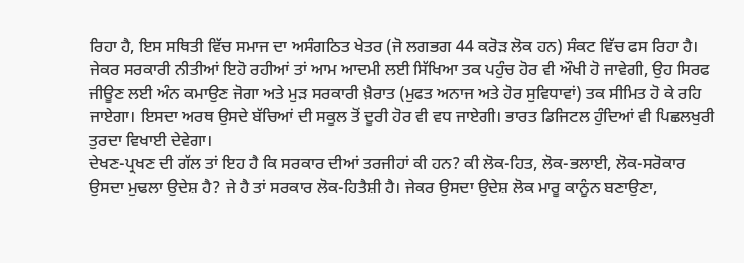ਰਿਹਾ ਹੈ, ਇਸ ਸਥਿਤੀ ਵਿੱਚ ਸਮਾਜ ਦਾ ਅਸੰਗਠਿਤ ਖੇਤਰ (ਜੋ ਲਗਭਗ 44 ਕਰੋੜ ਲੋਕ ਹਨ) ਸੰਕਟ ਵਿੱਚ ਫਸ ਰਿਹਾ ਹੈ। ਜੇਕਰ ਸਰਕਾਰੀ ਨੀਤੀਆਂ ਇਹੋ ਰਹੀਆਂ ਤਾਂ ਆਮ ਆਦਮੀ ਲਈ ਸਿੱਖਿਆ ਤਕ ਪਹੁੰਚ ਹੋਰ ਵੀ ਔਖੀ ਹੋ ਜਾਵੇਗੀ, ਉਹ ਸਿਰਫ ਜੀਊਣ ਲਈ ਅੰਨ ਕਮਾਉਣ ਜੋਗਾ ਅਤੇ ਮੁੜ ਸਰਕਾਰੀ ਖ਼ੈਰਾਤ (ਮੁਫਤ ਅਨਾਜ ਅਤੇ ਹੋਰ ਸੁਵਿਧਾਵਾਂ) ਤਕ ਸੀਮਿਤ ਹੋ ਕੇ ਰਹਿ ਜਾਏਗਾ। ਇਸਦਾ ਅਰਥ ਉਸਦੇ ਬੱਚਿਆਂ ਦੀ ਸਕੂਲ ਤੋਂ ਦੂਰੀ ਹੋਰ ਵੀ ਵਧ ਜਾਏਗੀ। ਭਾਰਤ ਡਿਜਿਟਲ ਹੁੰਦਿਆਂ ਵੀ ਪਿਛਲਖੁਰੀ ਤੁਰਦਾ ਵਿਖਾਈ ਦੇਵੇਗਾ।
ਦੇਖਣ-ਪ੍ਰਖਣ ਦੀ ਗੱਲ ਤਾਂ ਇਹ ਹੈ ਕਿ ਸਰਕਾਰ ਦੀਆਂ ਤਰਜੀਹਾਂ ਕੀ ਹਨ? ਕੀ ਲੋਕ-ਹਿਤ, ਲੋਕ-ਭਲਾਈ, ਲੋਕ-ਸਰੋਕਾਰ ਉਸਦਾ ਮੁਢਲਾ ਉਦੇਸ਼ ਹੈ? ਜੇ ਹੈ ਤਾਂ ਸਰਕਾਰ ਲੋਕ-ਹਿਤੈਸ਼ੀ ਹੈ। ਜੇਕਰ ਉਸਦਾ ਉਦੇਸ਼ ਲੋਕ ਮਾਰੂ ਕਾਨੂੰਨ ਬਣਾਉਣਾ,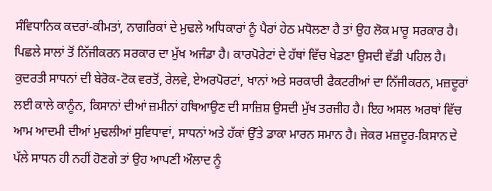ਸੰਵਿਧਾਨਿਕ ਕਦਰਾਂ-ਕੀਮਤਾਂ, ਨਾਗਰਿਕਾਂ ਦੇ ਮੁਢਲੇ ਅਧਿਕਾਰਾਂ ਨੂੰ ਪੈਰਾਂ ਹੇਠ ਮਧੋਲਣਾ ਹੈ ਤਾਂ ਉਹ ਲੋਕ ਮਾਰੂ ਸਰਕਾਰ ਹੈ।
ਪਿਛਲੇ ਸਾਲਾਂ ਤੋਂ ਨਿੱਜੀਕਰਨ ਸਰਕਾਰ ਦਾ ਮੁੱਖ ਅਜੰਡਾ ਹੈ। ਕਾਰਪੋਰੇਟਾਂ ਦੇ ਹੱਥਾਂ ਵਿੱਚ ਖੇਡਣਾ ਉਸਦੀ ਵੱਡੀ ਪਹਿਲ ਹੈ। ਕੁਦਰਤੀ ਸਾਧਨਾਂ ਦੀ ਬੇਰੋਕ-ਟੋਕ ਵਰਤੋਂ, ਰੇਲਵੇ, ਏਅਰਪੋਰਟਾਂ, ਖਾਨਾਂ ਅਤੇ ਸਰਕਾਰੀ ਫੈਕਟਰੀਆਂ ਦਾ ਨਿੱਜੀਕਰਨ, ਮਜ਼ਦੂਰਾਂ ਲਈ ਕਾਲੇ ਕਾਨੂੰਨ, ਕਿਸਾਨਾਂ ਦੀਆਂ ਜ਼ਮੀਨਾਂ ਹਥਿਆਉਣ ਦੀ ਸਾਜ਼ਿਸ਼ ਉਸਦੀ ਮੁੱਖ ਤਰਜੀਹ ਹੈ। ਇਹ ਅਸਲ ਅਰਥਾਂ ਵਿੱਚ ਆਮ ਆਦਮੀ ਦੀਆਂ ਮੁਢਲੀਆਂ ਸੁਵਿਧਾਵਾਂ, ਸਾਧਨਾਂ ਅਤੇ ਹੱਕਾਂ ਉੱਤੇ ਡਾਕਾ ਮਾਰਨ ਸਮਾਨ ਹੈ। ਜੇਕਰ ਮਜ਼ਦੂਰ-ਕਿਸਾਨ ਦੇ ਪੱਲੇ ਸਾਧਨ ਹੀ ਨਹੀਂ ਹੋਣਗੇ ਤਾਂ ਉਹ ਆਪਣੀ ਔਲਾਦ ਨੂੰ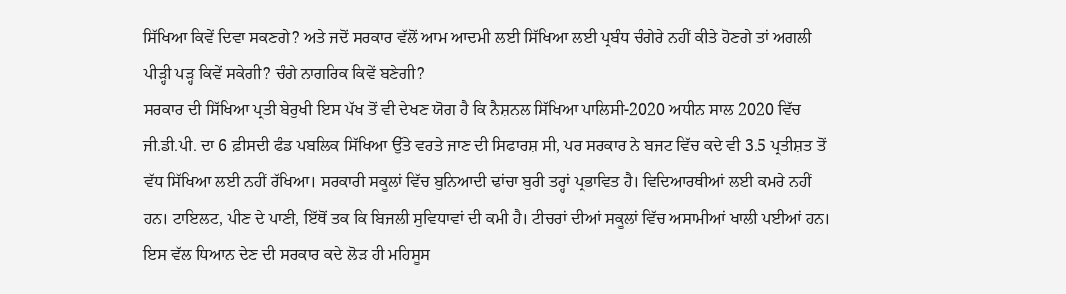ਸਿੱਖਿਆ ਕਿਵੇਂ ਦਿਵਾ ਸਕਣਗੇ? ਅਤੇ ਜਦੋਂ ਸਰਕਾਰ ਵੱਲੋਂ ਆਮ ਆਦਮੀ ਲਈ ਸਿੱਖਿਆ ਲਈ ਪ੍ਰਬੰਧ ਚੰਗੇਰੇ ਨਹੀਂ ਕੀਤੇ ਹੋਣਗੇ ਤਾਂ ਅਗਲੀ ਪੀੜ੍ਹੀ ਪੜ੍ਹ ਕਿਵੇਂ ਸਕੇਗੀ? ਚੰਗੇ ਨਾਗਰਿਕ ਕਿਵੇਂ ਬਣੇਗੀ?
ਸਰਕਾਰ ਦੀ ਸਿੱਖਿਆ ਪ੍ਰਤੀ ਬੇਰੁਖੀ ਇਸ ਪੱਖ ਤੋਂ ਵੀ ਦੇਖਣ ਯੋਗ ਹੈ ਕਿ ਨੈਸ਼ਨਲ ਸਿੱਖਿਆ ਪਾਲਿਸੀ-2020 ਅਧੀਨ ਸਾਲ 2020 ਵਿੱਚ ਜੀ.ਡੀ.ਪੀ. ਦਾ 6 ਫ਼ੀਸਦੀ ਫੰਡ ਪਬਲਿਕ ਸਿੱਖਿਆ ਉੱਤੇ ਵਰਤੇ ਜਾਣ ਦੀ ਸਿਫਾਰਸ਼ ਸੀ, ਪਰ ਸਰਕਾਰ ਨੇ ਬਜਟ ਵਿੱਚ ਕਦੇ ਵੀ 3.5 ਪ੍ਰਤੀਸ਼ਤ ਤੋਂ ਵੱਧ ਸਿੱਖਿਆ ਲਈ ਨਹੀਂ ਰੱਖਿਆ। ਸਰਕਾਰੀ ਸਕੂਲਾਂ ਵਿੱਚ ਬੁਨਿਆਦੀ ਢਾਂਚਾ ਬੁਰੀ ਤਰ੍ਹਾਂ ਪ੍ਰਭਾਵਿਤ ਹੈ। ਵਿਦਿਆਰਥੀਆਂ ਲਈ ਕਮਰੇ ਨਹੀਂ ਹਨ। ਟਾਇਲਟ, ਪੀਣ ਦੇ ਪਾਣੀ, ਇੱਥੋਂ ਤਕ ਕਿ ਬਿਜਲੀ ਸੁਵਿਧਾਵਾਂ ਦੀ ਕਮੀ ਹੈ। ਟੀਚਰਾਂ ਦੀਆਂ ਸਕੂਲਾਂ ਵਿੱਚ ਅਸਾਮੀਆਂ ਖਾਲੀ ਪਈਆਂ ਹਨ। ਇਸ ਵੱਲ ਧਿਆਨ ਦੇਣ ਦੀ ਸਰਕਾਰ ਕਦੇ ਲੋੜ ਹੀ ਮਹਿਸੂਸ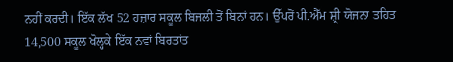ਨਹੀਂ ਕਰਦੀ। ਇੱਕ ਲੱਖ 52 ਹਜ਼ਾਰ ਸਕੂਲ ਬਿਜਲੀ ਤੋਂ ਬਿਨਾਂ ਹਨ। ਉੱਪਰੋਂ ਪੀ.ਐੱਮ ਸ਼੍ਰੀ ਯੋਜਨਾ ਤਹਿਤ 14,500 ਸਕੂਲ ਖੋਲ੍ਹਕੇ ਇੱਕ ਨਵਾਂ ਬਿਰਤਾਂਤ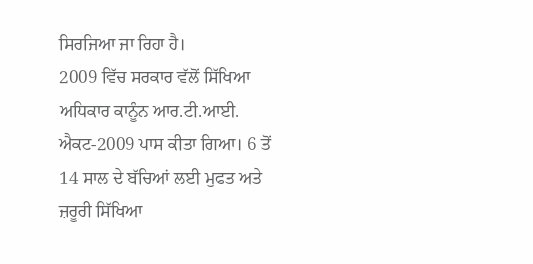ਸਿਰਜਿਆ ਜਾ ਰਿਹਾ ਹੈ।
2009 ਵਿੱਚ ਸਰਕਾਰ ਵੱਲੋਂ ਸਿੱਖਿਆ ਅਧਿਕਾਰ ਕਾਨੂੰਨ ਆਰ.ਟੀ.ਆਈ. ਐਕਟ-2009 ਪਾਸ ਕੀਤਾ ਗਿਆ। 6 ਤੋਂ 14 ਸਾਲ ਦੇ ਬੱਚਿਆਂ ਲਈ ਮੁਫਤ ਅਤੇ ਜ਼ਰੂਰੀ ਸਿੱਖਿਆ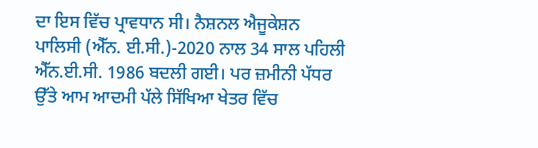ਦਾ ਇਸ ਵਿੱਚ ਪ੍ਰਾਵਧਾਨ ਸੀ। ਨੈਸ਼ਨਲ ਐਜੂਕੇਸ਼ਨ ਪਾਲਿਸੀ (ਐੱਨ. ਈ.ਸੀ.)-2020 ਨਾਲ 34 ਸਾਲ ਪਹਿਲੀ ਐੱਨ.ਈ.ਸੀ. 1986 ਬਦਲੀ ਗਈ। ਪਰ ਜ਼ਮੀਨੀ ਪੱਧਰ ਉੱਤੇ ਆਮ ਆਦਮੀ ਪੱਲੇ ਸਿੱਖਿਆ ਖੇਤਰ ਵਿੱਚ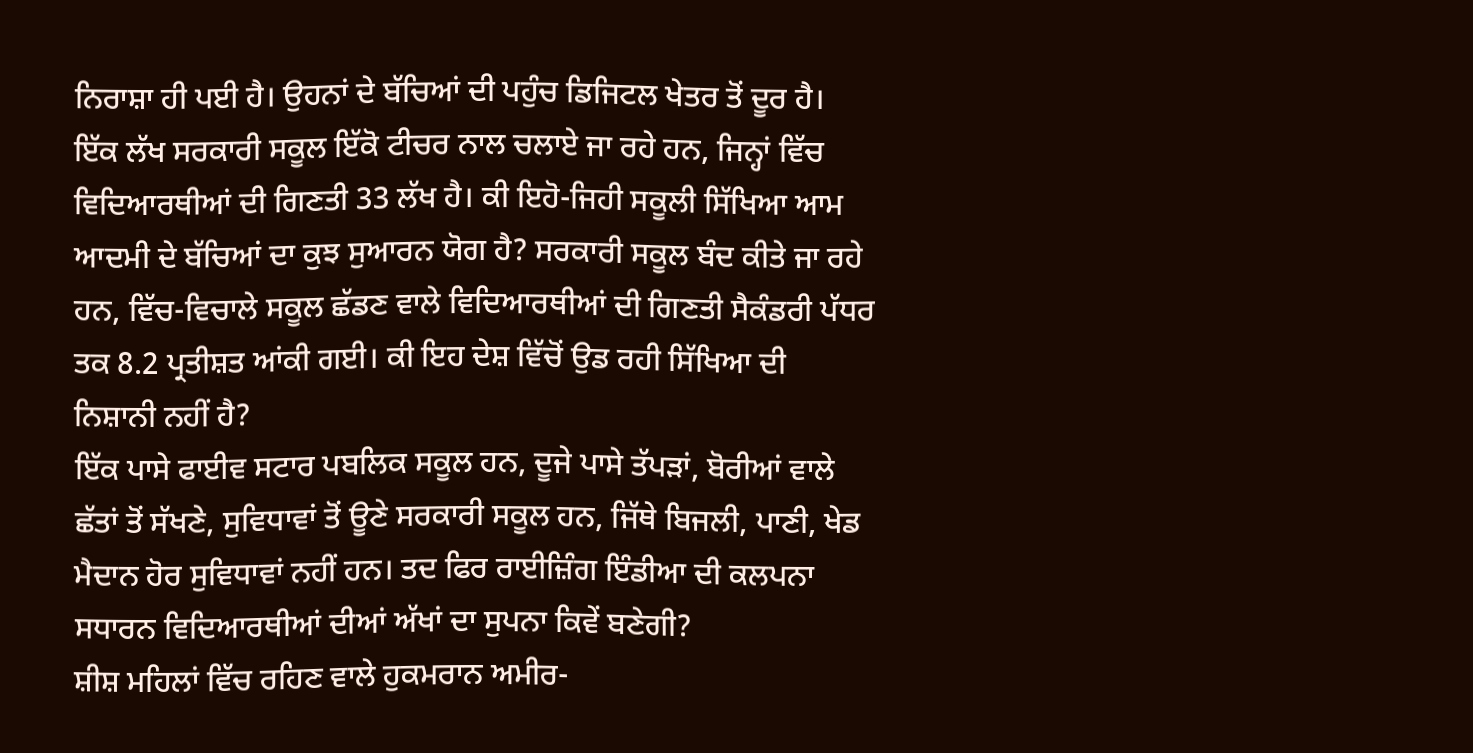ਨਿਰਾਸ਼ਾ ਹੀ ਪਈ ਹੈ। ਉਹਨਾਂ ਦੇ ਬੱਚਿਆਂ ਦੀ ਪਹੁੰਚ ਡਿਜਿਟਲ ਖੇਤਰ ਤੋਂ ਦੂਰ ਹੈ।
ਇੱਕ ਲੱਖ ਸਰਕਾਰੀ ਸਕੂਲ ਇੱਕੋ ਟੀਚਰ ਨਾਲ ਚਲਾਏ ਜਾ ਰਹੇ ਹਨ, ਜਿਨ੍ਹਾਂ ਵਿੱਚ ਵਿਦਿਆਰਥੀਆਂ ਦੀ ਗਿਣਤੀ 33 ਲੱਖ ਹੈ। ਕੀ ਇਹੋ-ਜਿਹੀ ਸਕੂਲੀ ਸਿੱਖਿਆ ਆਮ ਆਦਮੀ ਦੇ ਬੱਚਿਆਂ ਦਾ ਕੁਝ ਸੁਆਰਨ ਯੋਗ ਹੈ? ਸਰਕਾਰੀ ਸਕੂਲ ਬੰਦ ਕੀਤੇ ਜਾ ਰਹੇ ਹਨ, ਵਿੱਚ-ਵਿਚਾਲੇ ਸਕੂਲ ਛੱਡਣ ਵਾਲੇ ਵਿਦਿਆਰਥੀਆਂ ਦੀ ਗਿਣਤੀ ਸੈਕੰਡਰੀ ਪੱਧਰ ਤਕ 8.2 ਪ੍ਰਤੀਸ਼ਤ ਆਂਕੀ ਗਈ। ਕੀ ਇਹ ਦੇਸ਼ ਵਿੱਚੋਂ ਉਡ ਰਹੀ ਸਿੱਖਿਆ ਦੀ ਨਿਸ਼ਾਨੀ ਨਹੀਂ ਹੈ?
ਇੱਕ ਪਾਸੇ ਫਾਈਵ ਸਟਾਰ ਪਬਲਿਕ ਸਕੂਲ ਹਨ, ਦੂਜੇ ਪਾਸੇ ਤੱਪੜਾਂ, ਬੋਰੀਆਂ ਵਾਲੇ ਛੱਤਾਂ ਤੋਂ ਸੱਖਣੇ, ਸੁਵਿਧਾਵਾਂ ਤੋਂ ਊਣੇ ਸਰਕਾਰੀ ਸਕੂਲ ਹਨ, ਜਿੱਥੇ ਬਿਜਲੀ, ਪਾਣੀ, ਖੇਡ ਮੈਦਾਨ ਹੋਰ ਸੁਵਿਧਾਵਾਂ ਨਹੀਂ ਹਨ। ਤਦ ਫਿਰ ਰਾਈਜ਼ਿੰਗ ਇੰਡੀਆ ਦੀ ਕਲਪਨਾ ਸਧਾਰਨ ਵਿਦਿਆਰਥੀਆਂ ਦੀਆਂ ਅੱਖਾਂ ਦਾ ਸੁਪਨਾ ਕਿਵੇਂ ਬਣੇਗੀ?
ਸ਼ੀਸ਼ ਮਹਿਲਾਂ ਵਿੱਚ ਰਹਿਣ ਵਾਲੇ ਹੁਕਮਰਾਨ ਅਮੀਰ-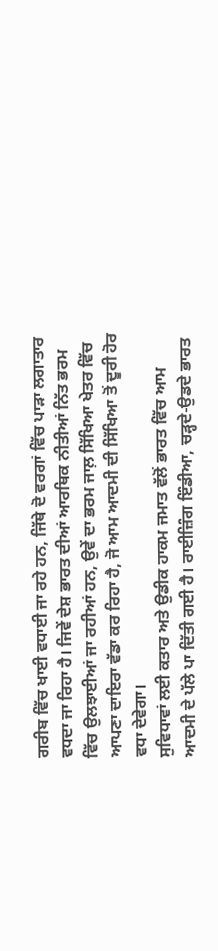ਗਰੀਬ ਵਿੱਚ ਖਾਈ ਵਧਾਈ ਜਾ ਰਹੇ ਹਨ, ਜਿੱਥੇ ਦੋ ਵਰਗਾਂ ਵਿੱਚ ਪਾੜਾ ਲਗਾਤਾਰ ਵਧਦਾ ਜਾ ਰਿਹਾ ਹੈ। ਜਿਵੇਂ ਦੇਸ਼ ਭਾਰਤ ਦੀਆਂ ਆਰਥਿਕ ਨੀਤੀਆਂ ਨਿੱਤ ਭਰਮ ਵਿੱਚ ਉਲਝਾਈਆਂ ਜਾ ਰਹੀਆਂ ਹਨ, ਉਵੇਂ ਦਾ ਭਰਮ ਜਾਲ਼ ਸਿੱਖਿਆ ਖੇਤਰ ਵਿੱਚ ਆਪਣਾ ਦਾਇਰਾ ਵੱਡਾ ਕਰ ਰਿਹਾ ਹੈ, ਜੋ ਆਮ ਆਦਮੀ ਦੀ ਸਿੱਖਿਆ ਤੋਂ ਦੂਰੀ ਹੋਰ ਵਧਾ ਦੇਵੇਗਾ।
ਸੁਵਿਧਾਵਾਂ ਲਈ ਕਤਾਰ ਅਤੇ ਉਡੀਕ ਹਾਕਮ ਜਮਾਤ ਵੱਲੋਂ ਭਾਰਤ ਵਿੱਚ ਆਮ ਆਦਮੀ ਦੇ ਪੱਲੇ ਪਾ ਦਿੱਤੀ ਗਈ ਹੈ। ਰਾਈਜ਼ਿੰਗ ਇੰਡੀਆ, ਚੜ੍ਹਦੇ-ਉਡਦੇ ਭਾਰਤ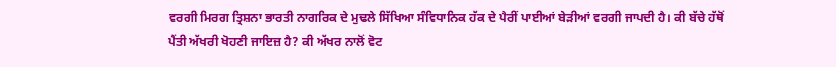ਵਰਗੀ ਮਿਰਗ ਤ੍ਰਿਸ਼ਨਾ ਭਾਰਤੀ ਨਾਗਰਿਕ ਦੇ ਮੁਢਲੇ ਸਿੱਖਿਆ ਸੰਵਿਧਾਨਿਕ ਹੱਕ ਦੇ ਪੈਰੀਂ ਪਾਈਆਂ ਬੇੜੀਆਂ ਵਰਗੀ ਜਾਪਦੀ ਹੈ। ਕੀ ਬੱਚੇ ਹੱਥੋਂ ਪੈਂਤੀ ਅੱਖਰੀ ਖੋਹਣੀ ਜਾਇਜ਼ ਹੈ? ਕੀ ਅੱਖਰ ਨਾਲੋਂ ਵੋਟ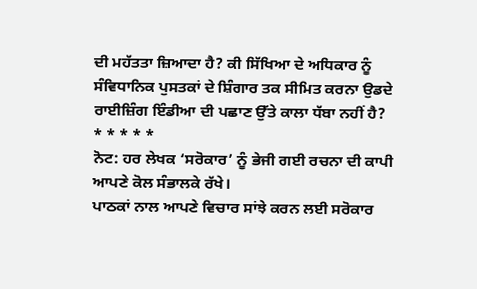ਦੀ ਮਹੱਤਤਾ ਜ਼ਿਆਦਾ ਹੈ? ਕੀ ਸਿੱਖਿਆ ਦੇ ਅਧਿਕਾਰ ਨੂੰ ਸੰਵਿਧਾਨਿਕ ਪੁਸਤਕਾਂ ਦੇ ਸ਼ਿੰਗਾਰ ਤਕ ਸੀਮਿਤ ਕਰਨਾ ਉਡਦੇ ਰਾਈਜ਼ਿੰਗ ਇੰਡੀਆ ਦੀ ਪਛਾਣ ਉੱਤੇ ਕਾਲਾ ਧੱਬਾ ਨਹੀਂ ਹੈ?
* * * * *
ਨੋਟ: ਹਰ ਲੇਖਕ ‘ਸਰੋਕਾਰ’ ਨੂੰ ਭੇਜੀ ਗਈ ਰਚਨਾ ਦੀ ਕਾਪੀ ਆਪਣੇ ਕੋਲ ਸੰਭਾਲਕੇ ਰੱਖੇ।
ਪਾਠਕਾਂ ਨਾਲ ਆਪਣੇ ਵਿਚਾਰ ਸਾਂਝੇ ਕਰਨ ਲਈ ਸਰੋਕਾਰ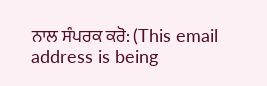ਨਾਲ ਸੰਪਰਕ ਕਰੋ: (This email address is being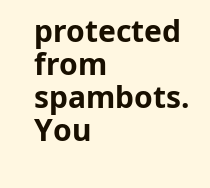protected from spambots. You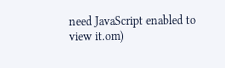need JavaScript enabled to view it.om)